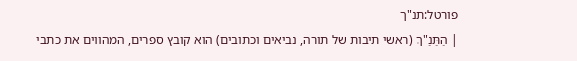פורטל:תנ"ך
| הַתַּנַ"ךְ (ראשי תיבות של תורה, נביאים וכתובים) הוא קובץ ספרים, המהווים את כתבי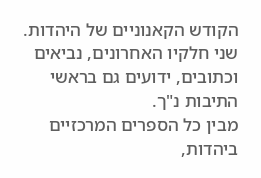הקודש הקאנוניים של היהדות. שני חלקיו האחרונים, נביאים וכתובים, ידועים גם בראשי התיבות נ"ך.
מבין כל הספרים המרכזיים ביהדות,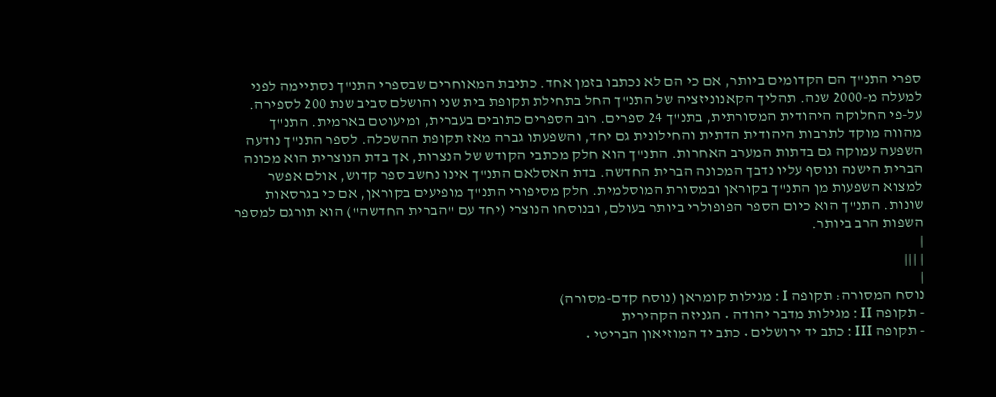ספרי התנ"ך הם הקדומים ביותר, אם כי הם לא נכתבו בזמן אחד. כתיבת המאוחרים שבספרי התנ"ך נסתיימה לפני למעלה מ-2000 שנה. תהליך הקאנוניזציה של התנ"ך החל בתחילת תקופת בית שני והושלם סביב שנת 200 לספירה. על-פי החלוקה היהודית המסורתית, בתנ"ך 24 ספרים. רוב הספרים כתובים בעברית, ומיעוטם בארמית. התנ"ך מהווה מוקד לתרבות היהודית הדתית והחילונית גם יחד, והשפעתו גברה מאז תקופת ההשכלה. לספר התנ"ך נודעה השפעה עמוקה גם בדתות המערב האחרות. התנ"ך הוא חלק מכתבי הקודש של הנצרות, אך בדת הנוצרית הוא מכונה הברית הישנה ונוסף עליו נדבך המכונה הברית החדשה. בדת האסלאם התנ"ך אינו נחשב ספר קדוש, אולם אפשר למצוא השפעות מן התנ"ך בקוראן ובמסורת המוסלמית. חלק מסיפורי התנ"ך מופיעים בקוראן, אם כי בגרסאות שונות. התנ"ך הוא כיום הספר הפופולרי ביותר בעולם, ובנוסחו הנוצרי (יחד עם "הברית החדשה") הוא תורגם למספר השפות הרב ביותר.
|
| |||
|
נוסח המסורה: תקופה I : מגילות קומראן (נוסח קדם-מסורה)
- תקופה II : מגילות מדבר יהודה • הגניזה הקהירית
- תקופה III : כתב יד ירושלים • כתב יד המוזיאון הבריטי •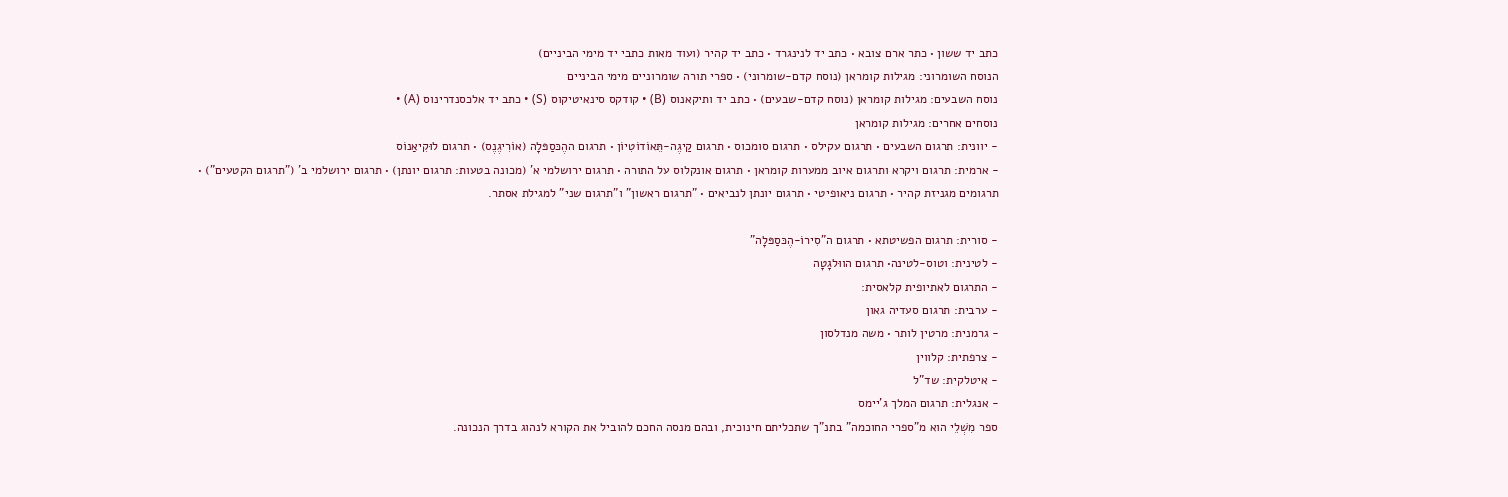כתב יד ששון • כתר ארם צובא • כתב יד לנינגרד • כתב יד קהיר (ועוד מאות כתבי יד מימי הביניים)
הנוסח השומרוני: מגילות קומראן (נוסח קדם-שומרוני) • ספרי תורה שומרוניים מימי הביניים
נוסח השבעים: מגילות קומראן (נוסח קדם-שבעים) • כתב יד ותיקאנוס (B) • קודקס סינאיטיקוס (S) • כתב יד אלכסנדרינוס (A) •
נוסחים אחרים: מגילות קומראן
- יוונית: תרגום השבעים • תרגום עקילס • תרגום סומכוס • תרגום קַיגֶה-תֵּאוֹדוֹטִיוֹן • תרגום ההֶכּסַפּלָה (אוֹרִיגֶנֶס) • תרגום לוּקִיאַנוֹס
- ארמית: תרגום ויקרא ותרגום איוב ממערות קומראן • תרגום אונקלוס על התורה • תרגום ירושלמי א' (מכונה בטעות: תרגום יונתן) • תרגום ירושלמי ב' ("תרגום הקטעים") • תרגומים מגניזת קהיר • תרגום ניאופיטי • תרגום יונתן לנביאים • "תרגום ראשון" ו"תרגום שני" למגילת אסתר.

- סורית: תרגום הפשיטתא • תרגום ה"סִירוֹ-הֶכּסַפּלָה"
- לטינית: וטוס-לטינה• תרגום הווּלגָטָה
- התרגום לאתיופית קלאסית:
- ערבית: תרגום סעדיה גאון
- גרמנית: מרטין לותר • משה מנדלסון
- צרפתית: קלווין
- איטלקית: שד"ל
- אנגלית: תרגום המלך ג'יימס
ספר מִשְׁלֵי הוא מ"ספרי החוכמה" בתנ"ך שתכליתם חינוכית, ובהם מנסה החכם להוביל את הקורא לנהוג בדרך הנכונה.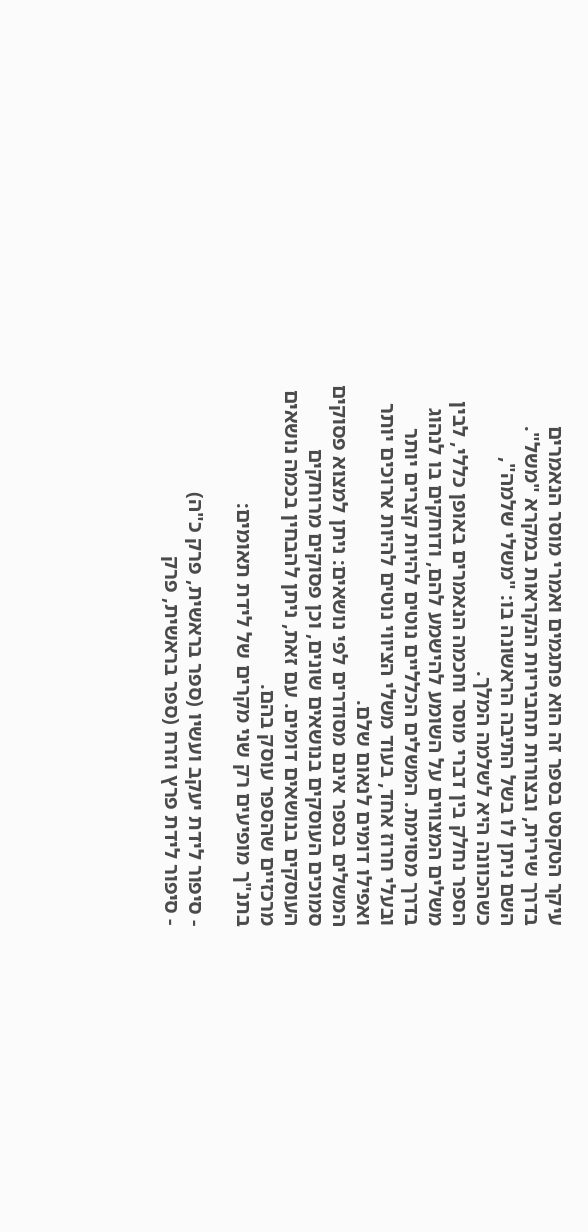עיקר הטקסט בספר זה הוא פתגמים ואמרי מוסר הנאמרים בדרך שירית, ובצורות תחביריות הנקראות במקרא "משל". השם ניתן לו בשל התיבה הראשונה בו: "משלי שלמה", כשהכוונה היא לשלמה המלך.
הספר נחלק בין דברי מוסר וחכמה הנאמרים באופן כללי, לבין משלים המצווים על השומע להישמע להם, ודוחקים בו לנהוג בדרך מסוימת. המשלים הכלליים נוטים להיות קצרים יותר ובעלי חרוז אחד, בעוד משלי הציווי נוטים להיות ארוכים יותר ואפילו דומים לנאום שלם.
המשלים בספר אינם מסודרים לפי נושאים: ניתן למצוא פסוקים סמוכים העוסקים בנושאים שונים, וכן פסוקים מרוחקים העוסקים בנושאים דומים. עם זאת, ניתן להבחין בכמה נושאים מרכזיים שהספר עוסק בהם.
בתנ"ך מופיעים רק שני מקרים של לידת תאומים:

- סיפור לידת יעקב ועשיו (ספר בראשית, פרק כ"ה)
- סיפור לידת פרץ וזרח (ספר בראשית, פרק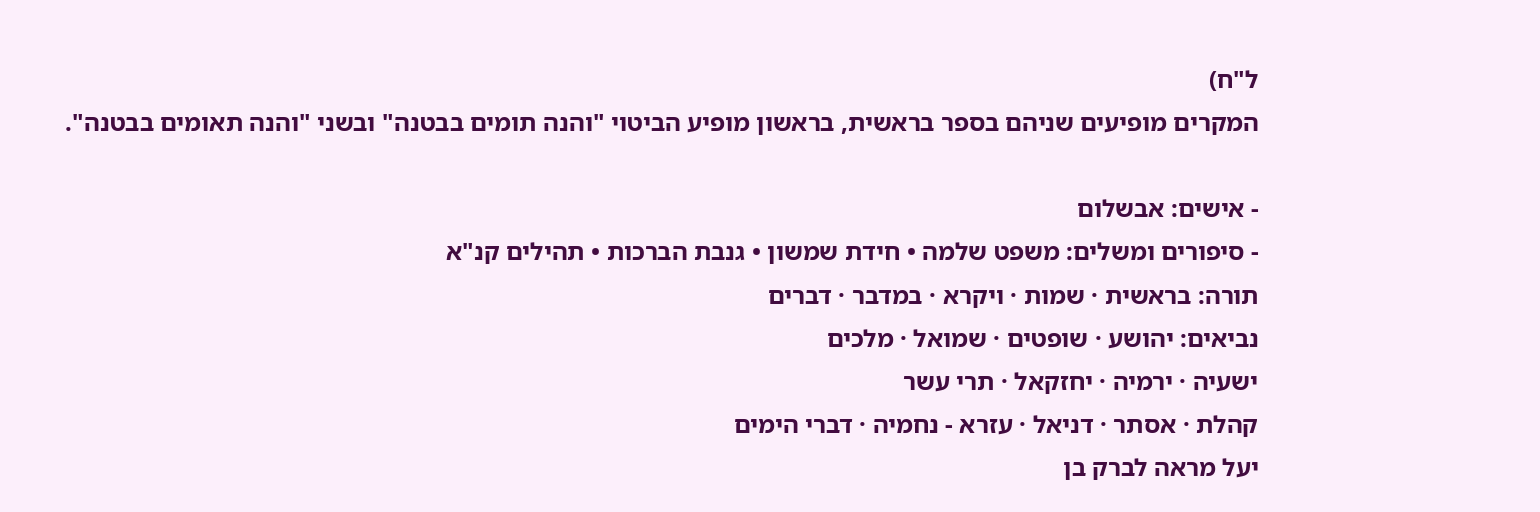ל"ח)
המקרים מופיעים שניהם בספר בראשית, בראשון מופיע הביטוי "והנה תומים בבטנה" ובשני "והנה תאומים בבטנה".

- אישים: אבשלום
- סיפורים ומשלים: משפט שלמה • חידת שמשון • גנבת הברכות • תהילים קנ"א
תורה: בראשית · שמות · ויקרא · במדבר · דברים
נביאים: יהושע · שופטים · שמואל · מלכים
ישעיה · ירמיה · יחזקאל · תרי עשר
קהלת · אסתר · דניאל · עזרא - נחמיה · דברי הימים
יעל מראה לברק בן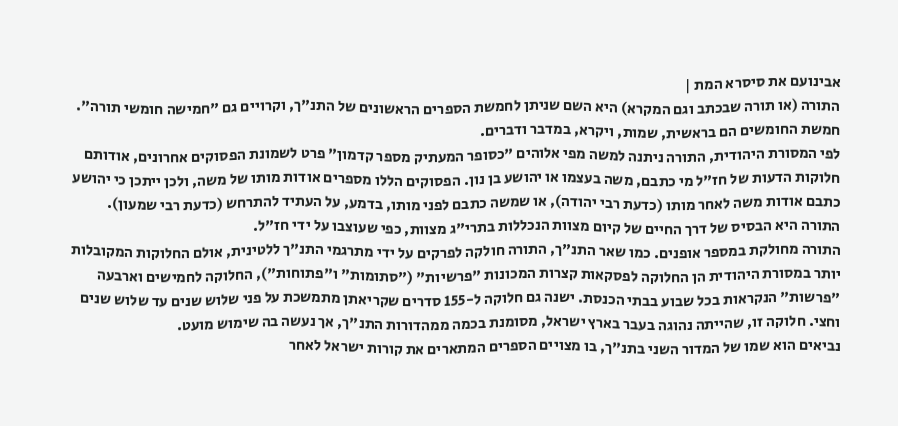אבינועם את סיסרא המת |
התורה (או תורה שבכתב וגם המקרא) היא השם שניתן לחמשת הספרים הראשונים של התנ"ך, וקרויים גם "חמישה חומשי תורה". חמשת החומשים הם בראשית, שמות, ויקרא, במדבר ודברים.
לפי המסורת היהודית, התורה ניתנה למשה מפי אלוהים "כסופר המעתיק מספר קדמון" פרט לשמונת הפסוקים אחרונים, אודותם חלוקות הדעות של חז"ל מי כתבם, משה בעצמו או יהושע בן נון. הפסוקים הללו מספרים אודות מותו של משה, ולכן ייתכן כי יהושע כתבם אודות משה לאחר מותו (כדעת רבי יהודה), או שמשה כתבם לפני מותו, בדמע, על העתיד להתרחש (כדעת רבי שמעון).
התורה היא הבסיס של דרך החיים של קיום מצוות הנכללות בתרי"ג מצוות, כפי שעוצבו על ידי חז"ל.
התורה מחולקת במספר אופנים. כמו שאר התנ"ך, התורה חולקה לפרקים על ידי מתרגמי התנ"ך ללטינית, אולם החלוקות המקובלות יותר במסורת היהודית הן החלוקה לפסקאות קצרות המכונות "פרשיות" ("סתומות" ו"פתוחות"), החלוקה לחמישים וארבעה "פרשות" הנקראות בכל שבוע בבתי הכנסת. ישנה גם חלוקה ל-155 סדרים שקריאתן מתמשכת על פני שלוש שנים עד שלוש שנים וחצי. חלוקה זו, שהייתה נהוגה בעבר בארץ ישראל, מסומנת בכמה ממהדורות התנ"ך, אך נעשה בה שימוש מועט.
נביאים הוא שמו של המדור השני בתנ"ך, בו מצויים הספרים המתארים את קורות ישראל לאחר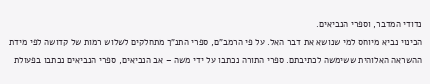נדודי המדבר, וספרי הנביאים.
הכינוי נביא מיוחס למי שנושא את דבר האל. על פי הרמב"ם, ספרי התנ"ך מתחלקים לשלוש רמות של קדושה לפי מידת ההשראה האלוהית ששימשה לכתיבתם. ספרי התורה נכתבו על ידי משה – אב הנביאים, ספרי הנביאים נכתבו בפעולת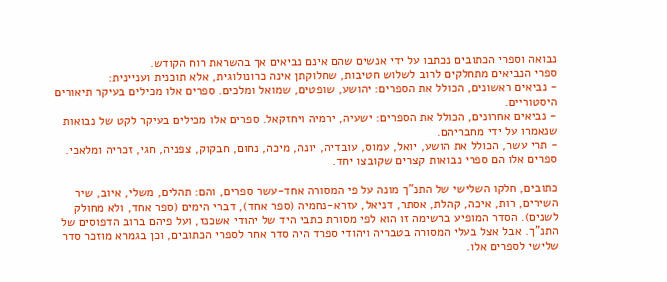נבואה וספרי הכתובים נכתבו על ידי אנשים שהם אינם נביאים אך בהשראת רוח הקודש.
ספרי הנביאים מתחלקים לרוב לשלוש חטיבות, שחלוקתן אינה כרונולוגית, אלא תוכנית ועניינית:
- נביאים ראשונים, הכולל את הספרים: יהושע, שופטים, שמואל ומלכים. ספרים אלו מכילים בעיקר תיאורים היסטוריים.
- נביאים אחרונים, הכולל את הספרים: ישעיה, ירמיה ויחזקאל. ספרים אלו מכילים בעיקר לקט של נבואות שנאמרו על ידי מחבריהם.
- תרי עשר, הכולל את הושע, יואל, עמוס, עובדיה, יונה, מיכה, נחום, חבקוק, צפניה, חגי, זכריה ומלאכי. ספרים אלו הם ספרי נבואות קצרים שקובצו יחד.

כתובים, חלקו השלישי של התנ"ך מונה על פי המסורה אחד-עשר ספרים, והם: תהלים, משלי, איוב, שיר השירים, רות, איכה, קהלת, אסתר, דניאל, עזרא-נחמיה (ספר אחד), דברי הימים (ספר אחד, ולא מחולק לשנים). הסדר המופיע ברשימה זו הוא לפי מסורת כתבי היד של יהודי אשכנז, ועל פיהם ברוב הדפוסים של התנ"ך. אבל אצל בעלי המסורה בטבריה ויהודי ספרד היה סדר אחר לספרי הכתובים, וכן בגמרא מוזכר סדר שלישי לספרים אלו.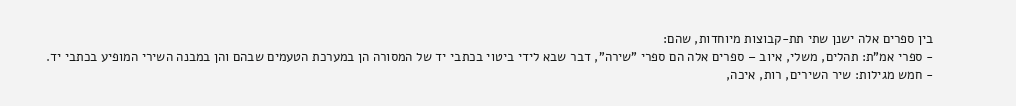בין ספרים אלה ישנן שתי תת-קבוצות מיוחדות, שהם:
- ספרי אמ"ת: תהלים, משלי, איוב – ספרים אלה הם ספרי "שירה", דבר שבא לידי ביטוי בכתבי יד של המסורה הן במערכת הטעמים שבהם והן במבנה השירי המופיע בכתבי יד.
- חמש מגילות: שיר השירים, רות, איכה,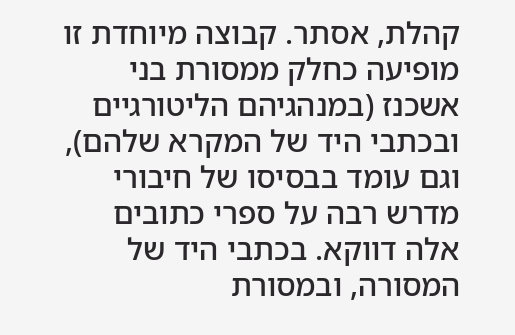קהלת, אסתר. קבוצה מיוחדת זו מופיעה כחלק ממסורת בני אשכנז (במנהגיהם הליטורגיים ובכתבי היד של המקרא שלהם), וגם עומד בבסיסו של חיבורי מדרש רבה על ספרי כתובים אלה דווקא. בכתבי היד של המסורה, ובמסורת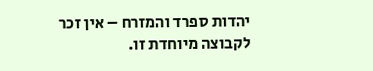יהדות ספרד והמזרח – אין זכר לקבוצה מיוחדת זו.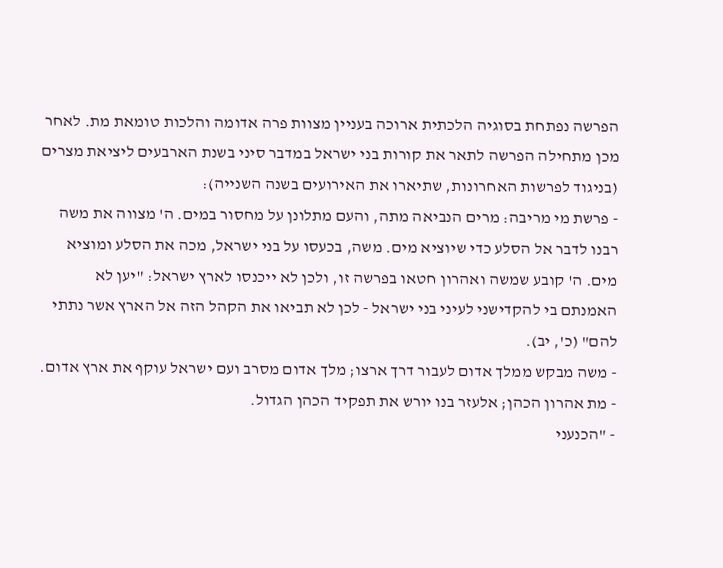הפרשה נפתחת בסוגיה הלכתית ארוכה בעניין מצוות פרה אדומה והלכות טומאת מת. לאחר מכן מתחילה הפרשה לתאר את קורות בני ישראל במדבר סיני בשנת הארבעים ליציאת מצרים (בניגוד לפרשות האחרונות, שתיארו את האירועים בשנה השנייה):
- פרשת מי מריבה: מרים הנביאה מתה, והעם מתלונן על מחסור במים. ה' מצווה את משה רבנו לדבר אל הסלע כדי שיוציא מים. משה, בכעסו על בני ישראל, מכה את הסלע ומוציא מים. ה' קובע שמשה ואהרון חטאו בפרשה זו, ולכן לא ייכנסו לארץ ישראל: "יען לא האמנתם בי להקדישני לעיני בני ישראל - לכן לא תביאו את הקהל הזה אל הארץ אשר נתתי להם" (כ', יב).
- משה מבקש ממלך אדום לעבור דרך ארצו; מלך אדום מסרב ועם ישראל עוקף את ארץ אדום.
- מת אהרון הכהן; אלעזר בנו יורש את תפקיד הכהן הגדול.
- "הכנעני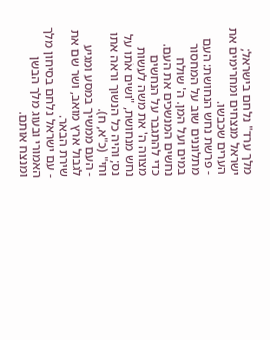מלך ערד" נלחם בישראל; ישראל מנצחים ומחרימים את הערים שכבשו.
- פרשת נחש הנחושת: העם מתלוננים שוב על המחסור במים ועל המן. ה' שולח נחשים המנשכים את העם. כדי להתגבר על הנחשים מצווה ה' את משה לעשות נחש מנחושת, "ושים אֹתו על נס; והיה כל הנשוך וראה אתו וחי" (כ"א, ח).
- העם ממשיך במסע ומגיע לגבול ארץ מואב, ושר שם את שירת הבאר.
- עם ישראל נלחם בסיחון מלך האמורי ובעוג מלך הבשן ומנצח אותם.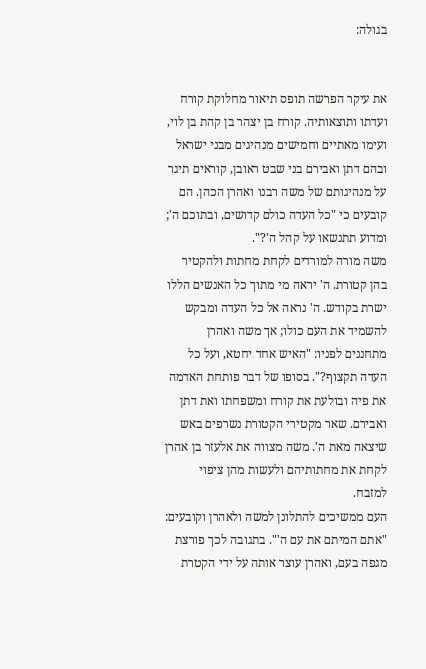בגולה:


את עיקר הפרשה תופס תיאור מחלוקת קורח ועדתו ותוצאותיה. קורח בן יצהר בן קהת בן לוי, ועימו מאתיים וחמישים מנהיגים מבני ישראל ובהם דתן ואבירם בני שבט ראובן, קוראים תיגר על מנהיגותם של משה רבנו ואהרן הכהן. הם קובעים כי "כל העדה כולם קדושים, ובתוכם ה'; ומדוע תתנשאו על קהל ה'?".
משה מורה למורדים לקחת מחתות ולהקטיר בהן קטורת. ה' יראה מי מתוך כל האנשים הללו ישרת בקודש. ה' נראה אל כל העדה ומבקש להשמיד את העם כולו; אך משה ואהרן מתחננים לפניו: "האיש אחד יחטא, ועל כל העדה תקצוף?". בסופו של דבר פותחת האדמה את פיה ובולעת את קורח ומשפחתו ואת דתן ואבירם. שאר מקטירי הקטורת נשרפים באש שיצאה מאת ה'. משה מצווה את אלעזר בן אהרן לקחת את מחתותיהם ולעשות מהן ציפוי למזבח.
העם ממשיכים להתלונן למשה ולאהרן וקובעים: "אתם המיתם את עם ה'". בתגובה לכך פורצת מגפה בעם, ואהרן עוצר אותה על ידי הקטרת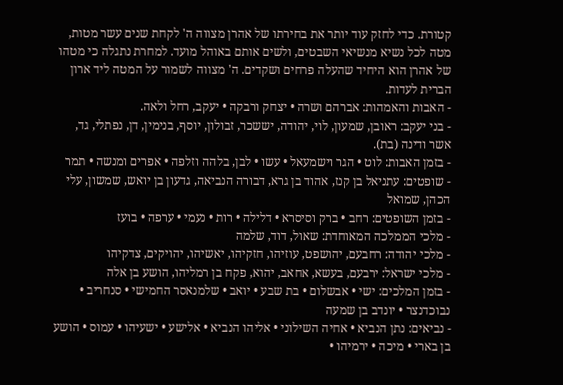קטורת. כדי לחזק עוד יותר את בחירתו של אהרן מצווה ה' לקחת שנים עשר מטות, מטה לכל נשיא מנשיאי השבטים, ולשים אותם באוהל מועד. למחרת נתגלה כי מטהו של אהרן הוא היחיד שהעלה פרחים ושקדים. ה' מצווה לשמור על המטה ליד ארון הברית לעדות.
- האבות והאמהות: אברהם ושרה • יצחק ורבקה • יעקב, רחל ולאה.
- בני יעקב: ראובן, שמעון, לוי, יהודה, יששכר, זבולון, יוסף, בנימין, דן, נפתלי, גד, אשר ודינה (בת).
- בזמן האבות: לוט • הגר וישמעאל • עשו • לבן, בלהה וזלפה • אפרים ומנשה • תמר
- שופטים: עתניאל בן קנז, אהוד בן גרא, דבורה הנביאה, גדעון בן יואש, שמשון, עלי הכהן, שמואל
- בזמן השופטים: רחב • ברק וסיסרא • דלילה • רות • נעמי • ערפה • בועז
- מלכי הממלכה המאוחדת: שאול, דוד, שלמה
- מלכי יהודה: רחבעם, יהושפט, עוזיהו, חזקיהו, יאשיהו, יהויקים, צדקיהו
- מלכי ישראל: ירבעם, בעשא, אחאב, יהוא, פקח בן רמליהו, הושע בן אלה
- בזמן המלכים: ישי • אבשלום • בת שבע • יואב • שלמנאסר החמישי • סנחריב • נבוכדנצר • יונדב בן שמעה
- נביאים: נתן הנביא • אחיה השילוני • אליהו הנביא • אלישע • ישעיהו • עמוס • הושע בן בארי • מיכה • ירמיהו •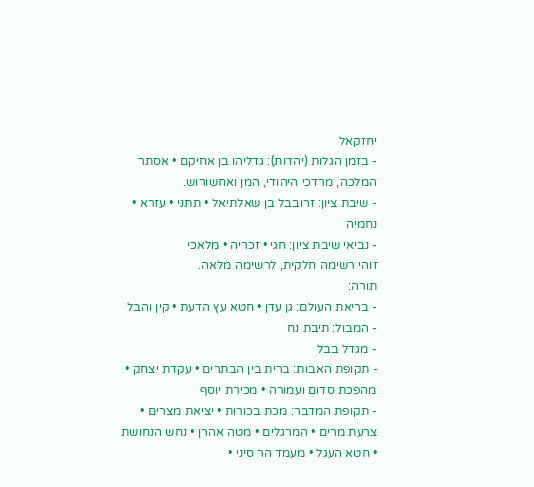יחזקאל
- בזמן הגלות (יהדות): גדליהו בן אחיקם • אסתר המלכה, מרדכי היהודי, המן ואחשורוש.
- שיבת ציון: זרובבל בן שאלתיאל • תתני • עזרא • נחמיה
- נביאי שיבת ציון: חגי • זכריה • מלאכי
זוהי רשימה חלקית, לרשימה מלאה.
תורה:
- בריאת העולם: גן עדן • חטא עץ הדעת • קין והבל
- המבול: תיבת נח
- מגדל בבל
- תקופת האבות: ברית בין הבתרים • עקדת יצחק • מהפכת סדום ועמורה • מכירת יוסף
- תקופת המדבר: מכת בכורות • יציאת מצרים • צרעת מרים • המרגלים • מטה אהרן • נחש הנחושת • חטא העגל • מעמד הר סיני •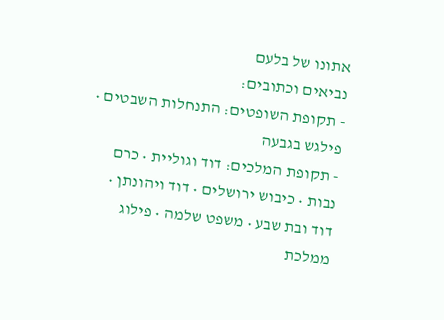אתונו של בלעם
נביאים וכתובים:
- תקופת השופטים: התנחלות השבטים • פילגש בגבעה
- תקופת המלכים: דוד וגוליית • כרם נבות • כיבוש ירושלים • דוד ויהונתן • דוד ובת שבע • משפט שלמה • פילוג ממלכת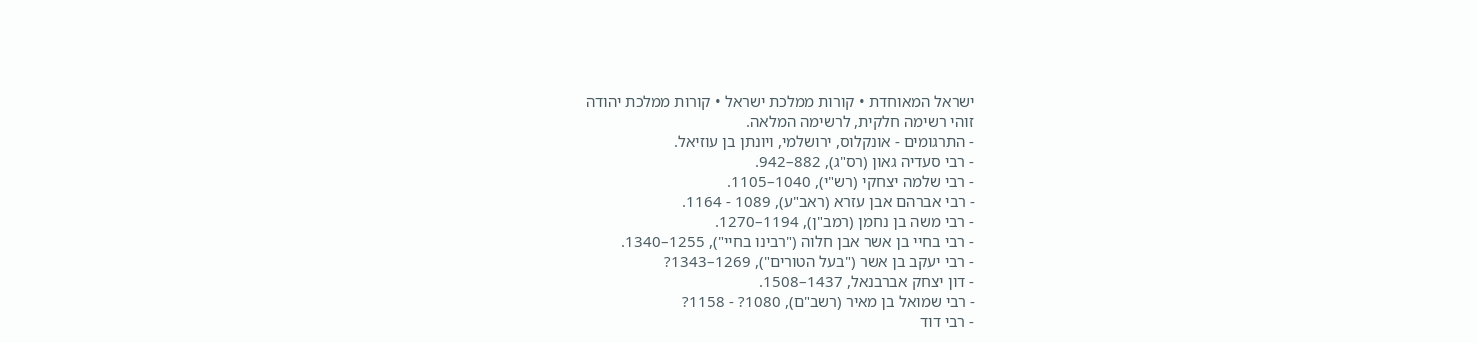ישראל המאוחדת • קורות ממלכת ישראל • קורות ממלכת יהודה
זוהי רשימה חלקית, לרשימה המלאה.
- התרגומים - אונקלוס, ירושלמי, ויונתן בן עוזיאל.
- רבי סעדיה גאון (רס"ג), 882–942.
- רבי שלמה יצחקי (רש"י), 1040–1105.
- רבי אברהם אבן עזרא (ראב"ע), 1089 - 1164.
- רבי משה בן נחמן (רמב"ן), 1194–1270.
- רבי בחיי בן אשר אבן חלוה ("רבינו בחיי"), 1255–1340.
- רבי יעקב בן אשר ("בעל הטורים"), 1269–1343?
- דון יצחק אברבנאל, 1437–1508.
- רבי שמואל בן מאיר (רשב"ם), 1080? - 1158?
- רבי דוד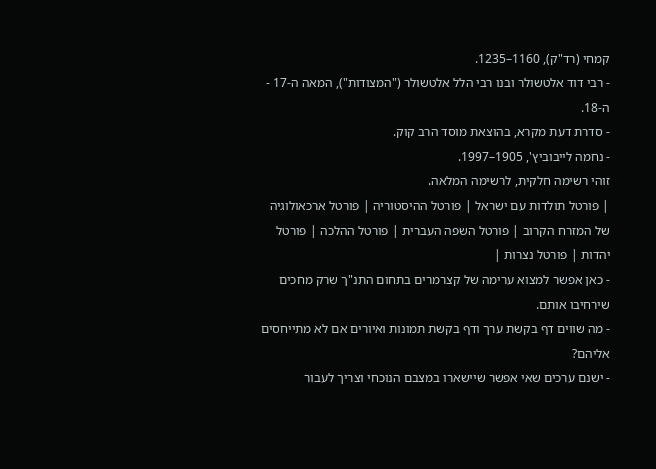קמחי (רד"ק), 1160–1235.
- רבי דוד אלטשולר ובנו רבי הלל אלטשולר ("המצודות"), המאה ה-17 - ה-18.
- סדרת דעת מקרא, בהוצאת מוסד הרב קוק.
- נחמה לייבוביץ', 1905–1997.
זוהי רשימה חלקית, לרשימה המלאה.
| פורטל תולדות עם ישראל | פורטל ההיסטוריה | פורטל ארכאולוגיה של המזרח הקרוב | פורטל השפה העברית | פורטל ההלכה | פורטל יהדות | פורטל נצרות |
- כאן אפשר למצוא ערימה של קצרמרים בתחום התנ"ך שרק מחכים שירחיבו אותם.
- מה שווים דף בקשת ערך ודף בקשת תמונות ואיורים אם לא מתייחסים אליהם?
- ישנם ערכים שאי אפשר שיישארו במצבם הנוכחי וצריך לעבור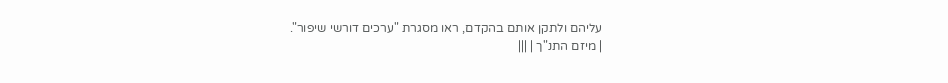עליהם ולתקן אותם בהקדם, ראו מסגרת "ערכים דורשי שיפור".
| מיזם התנ"ך | |||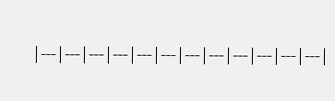|---|---|---|---|---|---|---|---|---|---|---|---|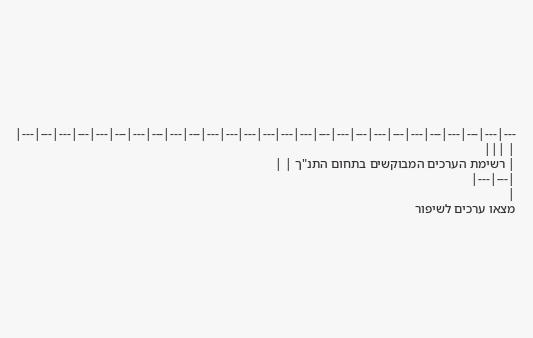---|---|---|---|---|---|---|---|---|---|---|---|---|---|---|---|---|---|---|---|---|---|---|---|---|---|---|
| |||
| רשימת הערכים המבוקשים בתחום התנ"ך | |
|---|---|
|
מצאו ערכים לשיפור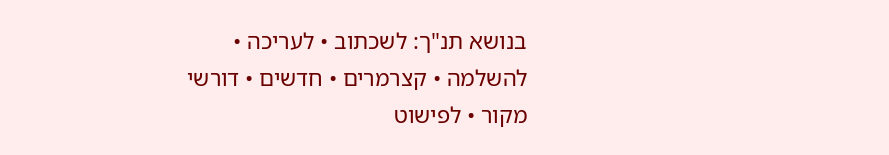בנושא תנ"ך: לשכתוב • לעריכה • להשלמה • קצרמרים • חדשים • דורשי מקור • לפישוט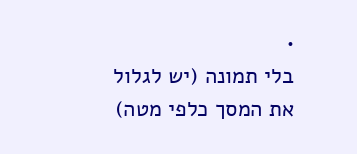•
בלי תמונה (יש לגלול את המסך כלפי מטה)